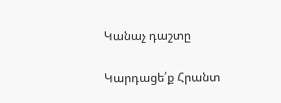Կանաչ դաշտը

Կարդացե՛ք Հրանտ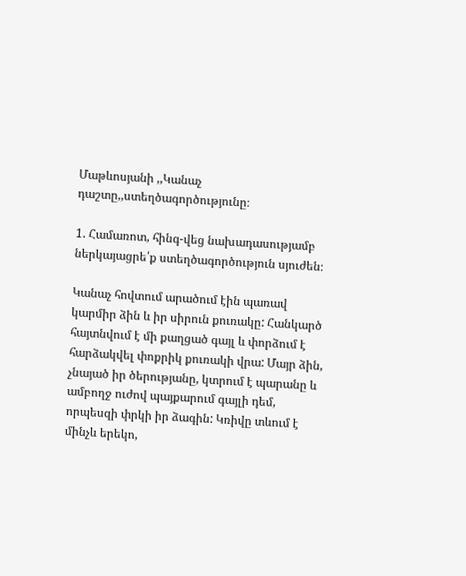Մաթևոսյանի ,,Կանաչ դաշտը,,ստեղծագործությունը։

1. Համառոտ, հինգ-վեց նախադասությամբ ներկայացրե՛ք ստեղծագործություն սյուժեն։

Կանաչ հովտում արածում էին պառավ կարմիր ձին և իր սիրուն քուռակը: Հանկարծ հայտնվում է մի քաղցած գայլ և փորձում է հարձակվել փոքրիկ քուռակի վրա: Մայր ձին, չնայած իր ծերությանը, կտրում է պարանը և ամբողջ ուժով պայքարում գայլի դեմ, որպեսզի փրկի իր ձագին: Կռիվը տևում է մինչև երեկո,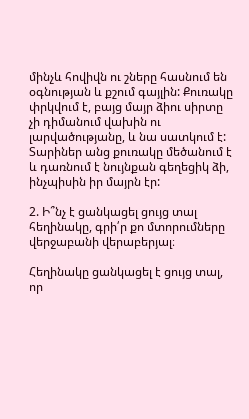մինչև հովիվն ու շները հասնում են օգնության և քշում գայլին: Քուռակը փրկվում է, բայց մայր ձիու սիրտը չի դիմանում վախին ու լարվածությանը, և նա սատկում է: Տարիներ անց քուռակը մեծանում է և դառնում է նույնքան գեղեցիկ ձի, ինչպիսին իր մայրն էր:

2. Ի՞նչ է ցանկացել ցույց տալ հեղինակը, գրի՛ր քո մտորումները վերջաբանի վերաբերյալ։

Հեղինակը ցանկացել է ցույց տալ, որ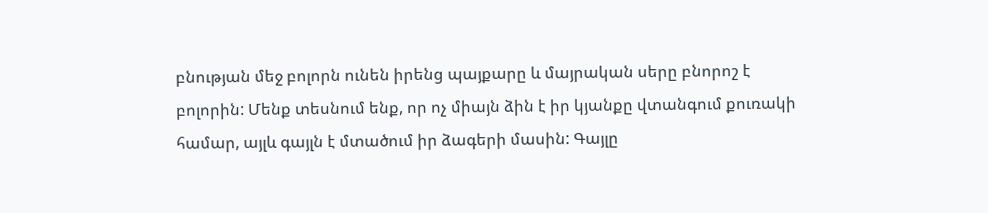բնության մեջ բոլորն ունեն իրենց պայքարը և մայրական սերը բնորոշ է բոլորին: Մենք տեսնում ենք, որ ոչ միայն ձին է իր կյանքը վտանգում քուռակի համար, այլև գայլն է մտածում իր ձագերի մասին: Գայլը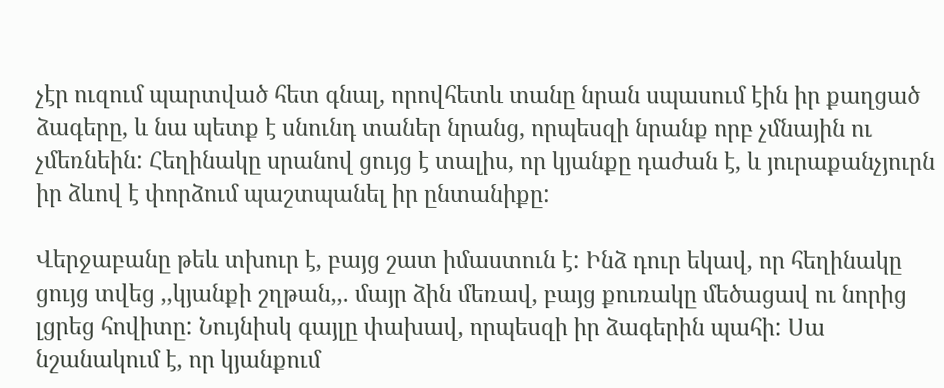չէր ուզում պարտված հետ գնալ, որովհետև տանը նրան սպասում էին իր քաղցած ձագերը, և նա պետք է սնունդ տաներ նրանց, որպեսզի նրանք որբ չմնային ու չմեռնեին: Հեղինակը սրանով ցույց է տալիս, որ կյանքը դաժան է, և յուրաքանչյուրն իր ձևով է փորձում պաշտպանել իր ընտանիքը:

Վերջաբանը թեև տխուր է, բայց շատ իմաստուն է: Ինձ դուր եկավ, որ հեղինակը ցույց տվեց ,,կյանքի շղթան,,. մայր ձին մեռավ, բայց քուռակը մեծացավ ու նորից լցրեց հովիտը: Նույնիսկ գայլը փախավ, որպեսզի իր ձագերին պահի: Սա նշանակում է, որ կյանքում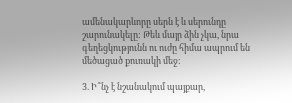ամենակարևորը սերն է և սերունդը շարունակելը: Թեև մայր ձին չկա, նրա գեղեցկությունն ու ուժը հիմա ապրում են մեծացած քուռակի մեջ:

3. Ի՞նչ է նշանակում պայքար,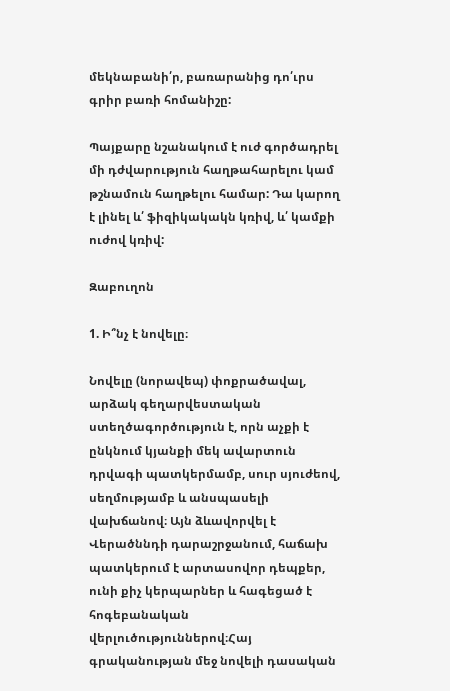մեկնաբանի՛ր, բառարանից դո՛ւրս գրիր բառի հոմանիշը:

Պայքարը նշանակում է ուժ գործադրել մի դժվարություն հաղթահարելու կամ թշնամուն հաղթելու համար: Դա կարող է լինել և՛ ֆիզիկակակն կռիվ, և՛ կամքի ուժով կռիվ:

Զաբուղոն

1. Ի՞նչ է նովելը։

Նովելը (նորավեպ) փոքրածավալ, արձակ գեղարվեստական ստեղծագործություն է, որն աչքի է ընկնում կյանքի մեկ ավարտուն դրվագի պատկերմամբ, սուր սյուժեով, սեղմությամբ և անսպասելի վախճանով։ Այն ձևավորվել է Վերածննդի դարաշրջանում, հաճախ պատկերում է արտասովոր դեպքեր, ունի քիչ կերպարներ և հագեցած է հոգեբանական վերլուծություններով։Հայ գրականության մեջ նովելի դասական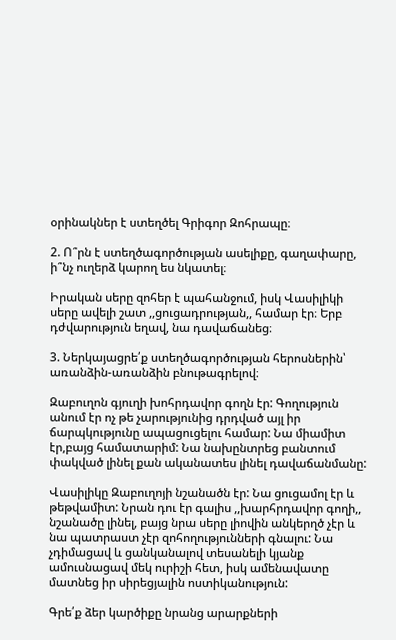օրինակներ է ստեղծել Գրիգոր Զոհրապը։

2. Ո՞րն է ստեղծագործության ասելիքը, գաղափարը, ի՞նչ ուղերձ կարող ես նկատել։

Իրական սերը զոհեր է պահանջում, իսկ Վասիլիկի սերը ավելի շատ ,,ցուցադրության,, համար էր։ Երբ դժվարություն եղավ, նա դավաճանեց։

3. Ներկայացրե՛ք ստեղծագործության հերոսներին՝ առանձին-առանձին բնութագրելով։

Զաբուղոն գյուղի խոհրդավոր գողն էր: Գողություն անում էր ոչ թե չարությունից դրդված այլ իր ճարպկությունը ապացուցելու համար: Նա միամիտ էր,բայց համատարիմ: Նա նախընտրեց բանտում փակված լինել քան ականատես լինել դավաճանմանը:

Վասիլիկը Զաբուղոյի նշանածն էր: Նա ցուցամոլ էր և թեթվամիտ: Նրան դու էր գալիս ,,խարհրդավոր գողի,, նշանածը լինել, բայց նրա սերը լիովին անկերղծ չէր և նա պատրաստ չէր զոհողությունների գնալու: Նա չդիմացավ և ցանկանալով տեսանելի կյանք ամուսնացավ մեկ ուրիշի հետ, իսկ ամենավատը մատնեց իր սիրեցյալին ոստիկանություն:

Գրե՛ք ձեր կարծիքը նրանց արարքների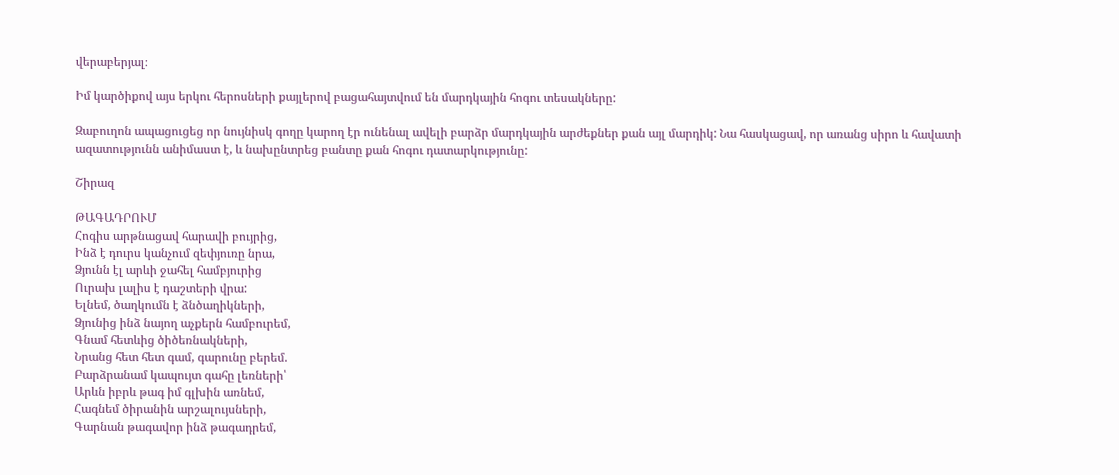վերաբերյալ։

Իմ կարծիքով այս երկու հերոսների քայլերով բացահայտվում են մարդկային հոգու տեսակները:

Զաբուղոն ապացուցեց որ նույնիսկ գողը կարող էր ունենալ ավելի բարձր մարդկային արժեքներ քան այլ մարդիկ: Նա հասկացավ, որ առանց սիրո և հավատի ազատությունն անիմաստ է, և նախընտրեց բանտը քան հոգու դատարկությունը:

Շիրազ

ԹԱԳԱԴՐՈՒՄ
Հոգիս արթնացավ հարավի բույրից,
Ինձ է դուրս կանչում զեփյուռը նրա,
Ձյունն էլ արևի ջահել համբյուրից
Ուրախ լալիս է դաշտերի վրա:
Ելնեմ, ծաղկումն է ձնծաղիկների,
Ձյունից ինձ նայող աչքերն համբուրեմ,
Գնամ հետևից ծիծեռնակների,
Նրանց հետ հետ գամ, գարունը բերեմ.
Բարձրանամ կապույտ գահը լեռների՝
Արևն իբրև թագ իմ գլխին առնեմ,
Հագնեմ ծիրանին արշալույսների,
Գարնան թագավոր ինձ թագադրեմ,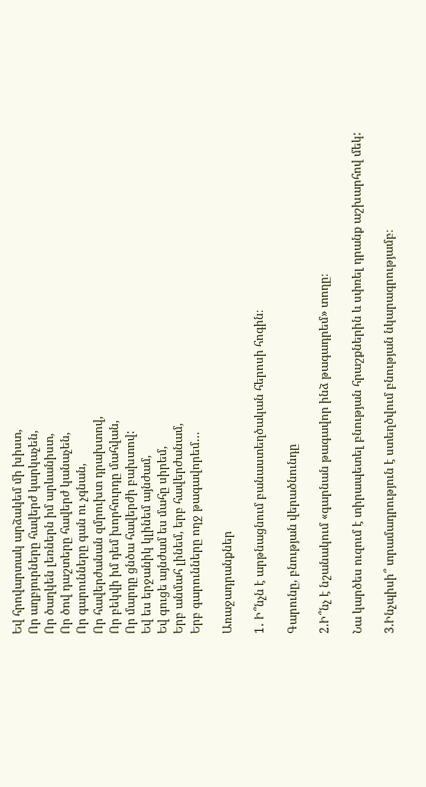Եվ հրովարտակ արձակեմ մի խիստ,
Որ աղբյուրները հավերժ կարկաչեն,
Որ ծաղկեն լեռներն իմ արևանիստ,
Որ ծով դաշտերը հավերժ կանաչեն,
Որ գարունները գան ու չգնան,
Որ հավերժանան զմրուխտ դրախտով,
Որ բեկվի իմ դեմ խորհուրդը մահվան,
Որ մարդը ցնծա հավերժի բախտով:
Եվ ես երջանիկ կլինեմ այնժամ,
Եվ գուցե այնժամ ես մահը սիրեմ,
Երբ անմահ լինեմ, երբ հավերժանամ,
Երբ գարունները ողջ թագավորեմ…

Առաջադրանքներ

1․ Ի՞նչն է արթնացնում բանաստեղծական հերոսի հոգին։

Գարունը, բնության վերածնունդը

2.Ի՞նչ է նշանակում «գարնան թագավոր ինձ թագադրեմ» տողը։

Նա կարծես ուզում է տիրապետել բնության հրաշքներին և սփռել դրանք աշխարհով մեկ:

3.Ինչպիսի՞ տրամադրություն է ստեղծվում բնության նկարագրությամբ։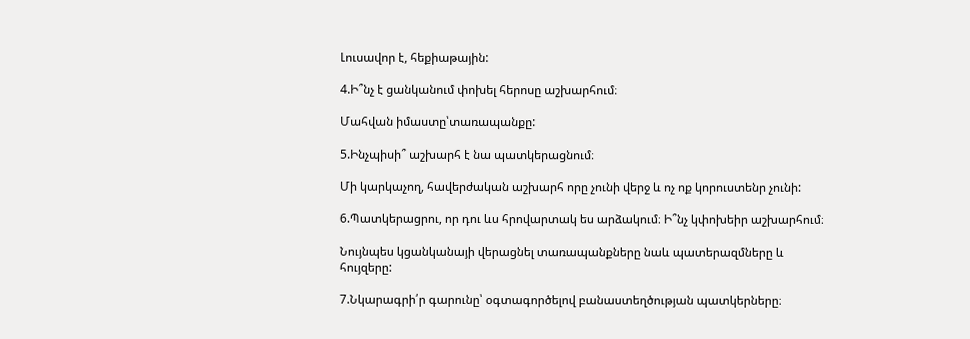Լուսավոր է, հեքիաթային:

4.Ի՞նչ է ցանկանում փոխել հերոսը աշխարհում։

Մահվան իմաստը՝տառապանքը:

5.Ինչպիսի՞ աշխարհ է նա պատկերացնում։

Մի կարկաչող, հավերժական աշխարհ որը չունի վերջ և ոչ ոք կորուստենր չունի:

6.Պատկերացրու, որ դու ևս հրովարտակ ես արձակում։ Ի՞նչ կփոխեիր աշխարհում։

Նույնպես կցանկանայի վերացնել տառապանքները նաև պատերազմները և հույզերը:

7.Նկարագրի՛ր գարունը՝ օգտագործելով բանաստեղծության պատկերները։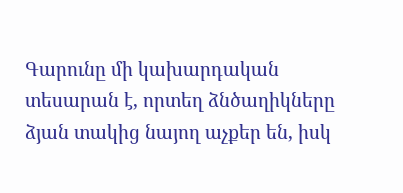Գարունը մի կախարդական տեսարան է, որտեղ ձնծաղիկները ձյան տակից նայող աչքեր են, իսկ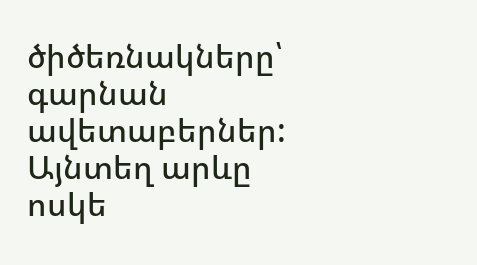ծիծեռնակները՝ գարնան ավետաբերներ: Այնտեղ արևը ոսկե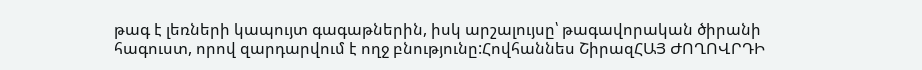թագ է լեռների կապույտ գագաթներին, իսկ արշալույսը՝ թագավորական ծիրանի հագուստ, որով զարդարվում է ողջ բնությունը:Հովհաննես ՇիրազՀԱՅ ԺՈՂՈՎՐԴԻ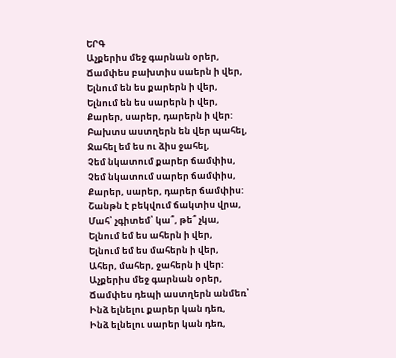ԵՐԳ
Աչքերիս մեջ գարնան օրեր,
Ճամփես բախտիս սաերն ի վեր,
Ելնում են ես քարերն ի վեր,
Ելնում են ես սարերն ի վեր,
Քարեր, սարեր, դարերն ի վեր:
Բախտս աստղերն են վեր պահել,
Ջահել եմ ես ու ձիս ջահել,
Չեմ նկատում քարեր ճամփիս,
Չեմ նկատում սարեր ճամփիս,
Քարեր, սարեր, դարեր ճամփիս:
Շանթն է բեկվում ճակտիս վրա,
Մահ՝ չգիտեմ՝ կա՞, թե՞ չկա,
Ելնում եմ ես ահերն ի վեր,
Ելնում եմ ես մահերն ի վեր,
Ահեր, մահեր, ջահերն ի վեր:
Աչքերիս մեջ գարնան օրեր,
Ճամփես դեպի աստղերն անմեռ՝
Ինձ ելնելու քարեր կան դեռ,
Ինձ ելնելու սարեր կան դեռ,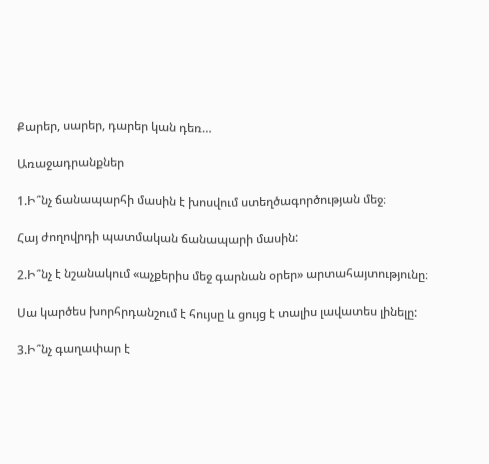Քարեր, սարեր, դարեր կան դեռ…

Առաջադրանքներ

1.Ի՞նչ ճանապարհի մասին է խոսվում ստեղծագործության մեջ։

Հայ ժողովրդի պատմական ճանապարի մասին:

2.Ի՞նչ է նշանակում «աչքերիս մեջ գարնան օրեր» արտահայտությունը։

Սա կարծես խորհրդանշում է հույսը և ցույց է տալիս լավատես լինելը:

3.Ի՞նչ գաղափար է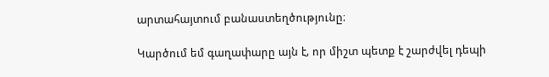արտահայտում բանաստեղծությունը։

Կարծում եմ գաղափարը այն է, որ միշտ պետք է շարժվել դեպի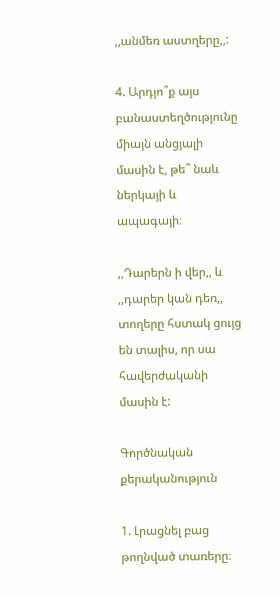,,անմեռ աստղերը,,:

4. Արդյո՞ք այս բանաստեղծությունը միայն անցյալի մասին է, թե՞ նաև ներկայի և ապագայի։

,,Դարերն ի վեր,, և ,,դարեր կան դեռ,, տողերը հստակ ցույց են տալիս, որ սա հավերժականի մասին է:

Գործնական քերականություն

1. Լրացնել բաց թողնված տառերը։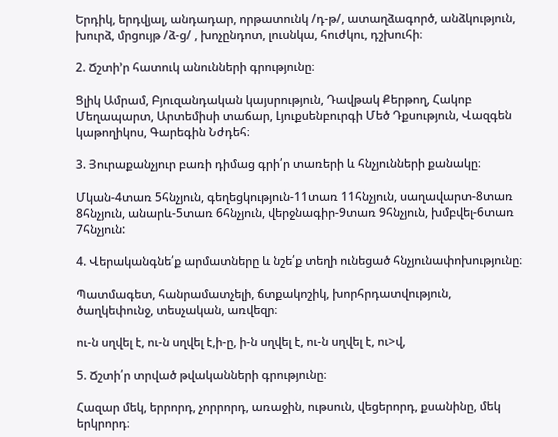Երդիկ, երդվյալ, անդադար, որթատունկ /դ-թ/, ատաղձագործ, անձկություն, խուրձ, մրցույթ /ձ-ց/ , խոչընդոտ, լուսնկա, հուժկու, դշխուհի։

2. Ճշտի’ր հատուկ անունների գրությունը։

Ցլիկ Ամրամ, Բյուզանդական կայսրություն, Դավթակ Քերթող, Հակոբ Մեղապարտ, Արտեմիսի տաճար, Լյուքսենբուրգի Մեծ Դքսություն, Վազգեն կաթողիկոս, Գարեգին Նժդեհ։

3. Յուրաքանչյուր բառի դիմաց գրի՛ր տառերի և հնչյունների քանակը։

Մկան-4տառ 5հնչյուն, գեղեցկություն-11տառ 11հնչյուն, սաղավարտ-8տառ 8հնչյուն, անարև-5տառ 6հնչյուն, վերջնագիր-9տառ 9հնչյուն, խմբվել-6տառ 7հնչյուն:

4. Վերականգնե՛ք արմատները և նշե՛ք տեղի ունեցած հնչյունափոխությունը։

Պատմագետ, հանրամատչելի, ճտքակոշիկ, խորհրդատվություն, ծաղկեփունջ, տեսչական, առվեզր։

ու-ն սղվել է, ու-ն սղվել է,ի-ը, ի-ն սղվել է, ու-ն սղվել է, ու>վ,

5. Ճշտի՛ր տրված թվականների գրությունը։

Հազար մեկ, երրորդ, չորրորդ, առաջին, ութսուն, վեցերորդ, քսանինը, մեկ երկրորդ։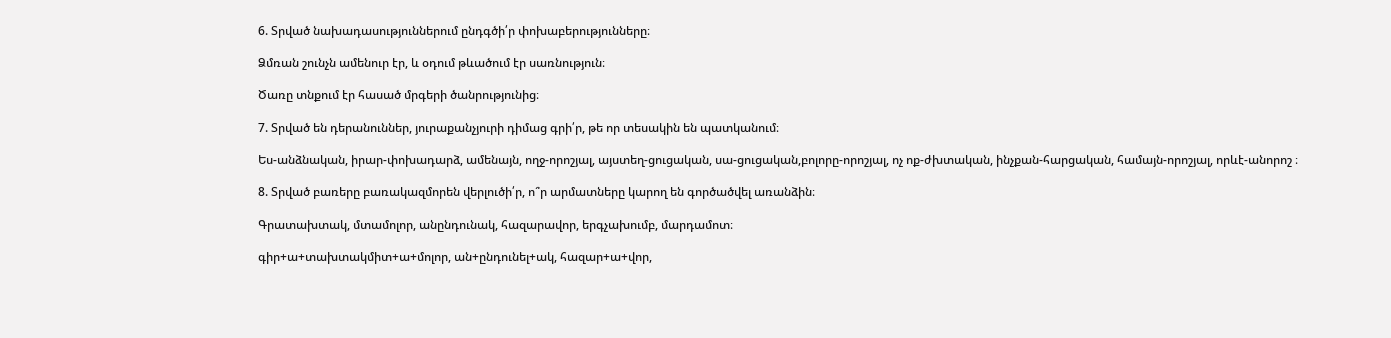6. Տրված նախադասություններում ընդգծի՛ր փոխաբերությունները։

Ձմռան շունչն ամենուր էր, և օդում թևածում էր սառնություն։

Ծառը տնքում էր հասած մրգերի ծանրությունից։

7. Տրված են դերանուններ, յուրաքանչյուրի դիմաց գրի՛ր, թե որ տեսակին են պատկանում։

Ես-անձնական, իրար-փոխադարձ, ամենայն, ողջ-որոշյալ, այստեղ-ցուցական, սա-ցուցական,բոլորը-որոշյալ, ոչ ոք-ժխտական, ինչքան-հարցական, համայն-որոշյալ, որևէ-անորոշ ։

8. Տրված բառերը բառակազմորեն վերլուծի՛ր, ո՞ր արմատները կարող են գործածվել առանձին։

Գրատախտակ, մտամոլոր, անընդունակ, հազարավոր, երգչախումբ, մարդամոտ։

գիր+ա+տախտակմիտ+ա+մոլոր, ան+ընդունել+ակ, հազար+ա+վոր,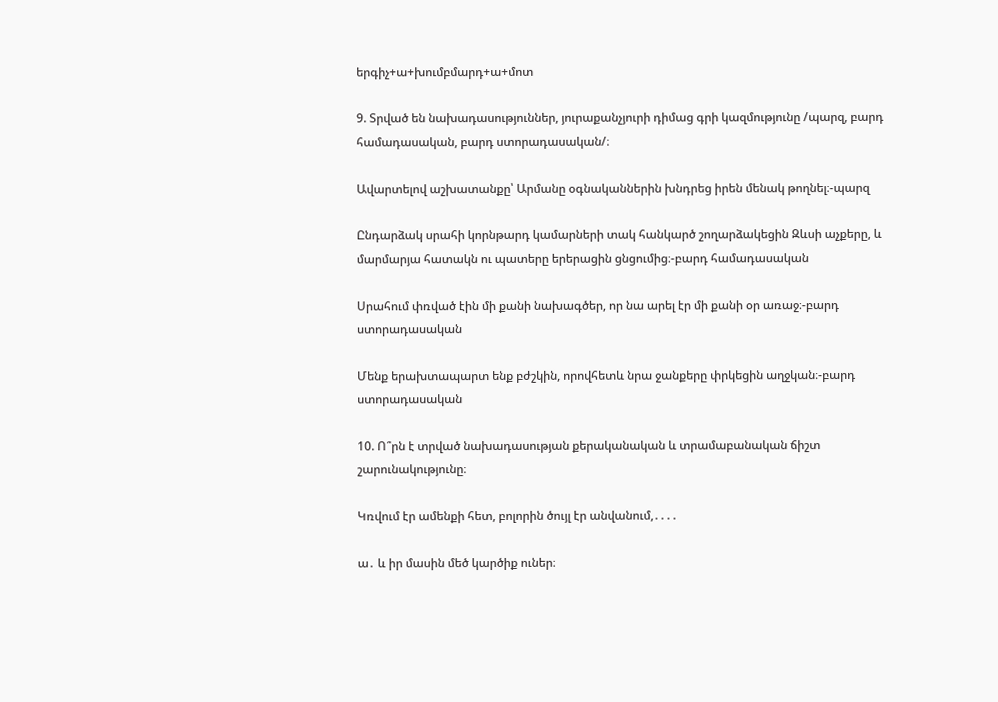երգիչ+ա+խումբմարդ+ա+մոտ

9. Տրված են նախադասություններ, յուրաքանչյուրի դիմաց գրի կազմությունը /պարզ, բարդ համադասական, բարդ ստորադասական/։

Ավարտելով աշխատանքը՝ Արմանը օգնականներին խնդրեց իրեն մենակ թողնել։-պարզ

Ընդարձակ սրահի կորնթարդ կամարների տակ հանկարծ շողարձակեցին Զևսի աչքերը, և մարմարյա հատակն ու պատերը երերացին ցնցումից։-բարդ համադասական

Սրահում փռված էին մի քանի նախագծեր, որ նա արել էր մի քանի օր առաջ։-բարդ ստորադասական

Մենք երախտապարտ ենք բժշկին, որովհետև նրա ջանքերը փրկեցին աղջկան։-բարդ ստորադասական

10. Ո՞րն է տրված նախադասության քերականական և տրամաբանական ճիշտ շարունակությունը։

Կռվում էր ամենքի հետ, բոլորին ծույլ էր անվանում,․․․․

ա․ և իր մասին մեծ կարծիք ուներ։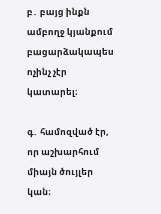բ․ բայց ինքն ամբողջ կյանքում բացարձակապես ոչինչ չէր կատարել։

գ․ համոզված էր, որ աշխարհում միայն ծույլեր կան։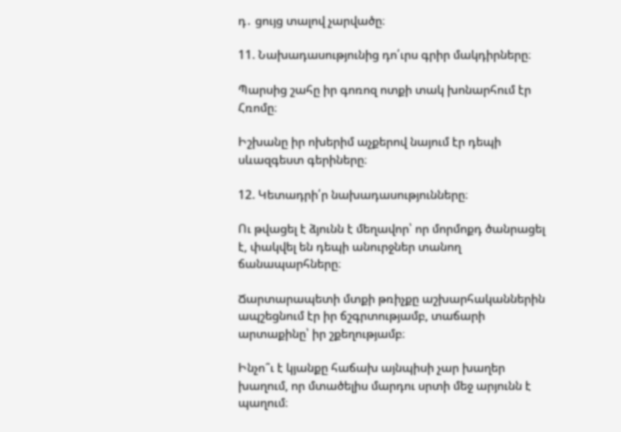դ․ ցույց տալով չարվածը։

11. Նախադասությունից դո՛ւրս գրիր մակդիրները։

Պարսից շահը իր գոռոզ ոտքի տակ խոնարհում էր Հռոմը։

Իշխանը իր ոխերիմ աչքերով նայում էր դեպի սևազգեստ գերիները։

12. Կետադրի՛ր նախադասությունները։

Ու թվացել է ձյունն է մեղավոր՝ որ մորմոքդ ծանրացել է, փակվել են դեպի անուրջներ տանող ճանապարհները։

Ճարտարապետի մտքի թռիչքը աշխարհականներին ապշեցնում էր իր ճշգրտությամբ, տաճարի արտաքինը՝ իր շքեղությամբ։

Ինչո՞ւ է կյանքը հաճախ այնպիսի չար խաղեր խաղում, որ մտածելիս մարդու սրտի մեջ արյունն է պաղում։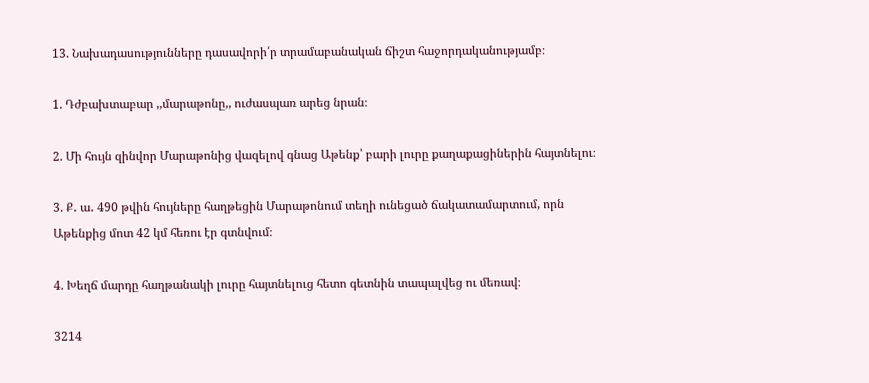13. Նախադասությունները դասավորի՛ր տրամաբանական ճիշտ հաջորդականությամբ։

1. Դժբախտաբար ,,մարաթոնը,, ուժասպառ արեց նրան։

2. Մի հույն զինվոր Մարաթոնից վազելով գնաց Աթենք՝ բարի լուրը քաղաքացիներին հայտնելու։

3. Ք․ ա․ 490 թվին հույները հաղթեցին Մարաթոնում տեղի ունեցած ճակատամարտում, որն Աթենքից մոտ 42 կմ հեռու էր գտնվում։

4. Խեղճ մարդը հաղթանակի լուրը հայտնելուց հետո գետնին տապալվեց ու մեռավ։

3214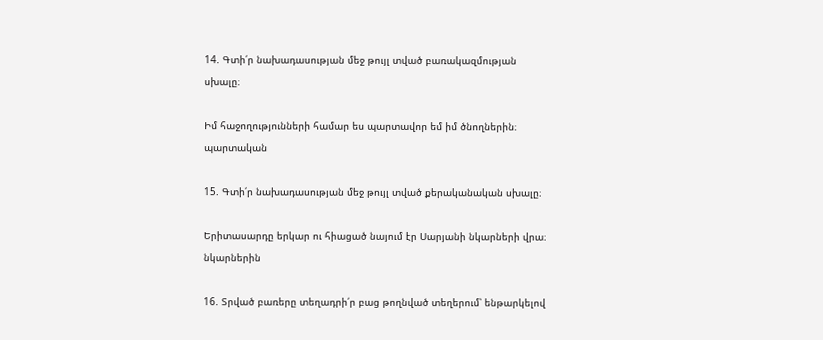14. Գտի՛ր նախադասության մեջ թույլ տված բառակազմության սխալը։

Իմ հաջողությունների համար ես պարտավոր եմ իմ ծնողներին։  պարտական

15. Գտի՛ր նախադասության մեջ թույլ տված քերականական սխալը։

Երիտասարդը երկար ու հիացած նայում էր Սարյանի նկարների վրա։ նկարներին

16. Տրված բառերը տեղադրի՛ր բաց թողնված տեղերում՝ ենթարկելով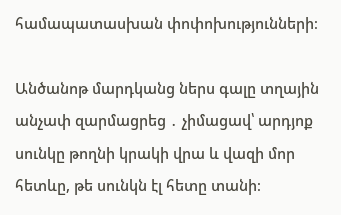համապատասխան փոփոխությունների։

Անծանոթ մարդկանց ներս գալը տղային անչափ զարմացրեց ․ չիմացավ՝ արդյոք սունկը թողնի կրակի վրա և վազի մոր հետևը, թե սունկն էլ հետը տանի։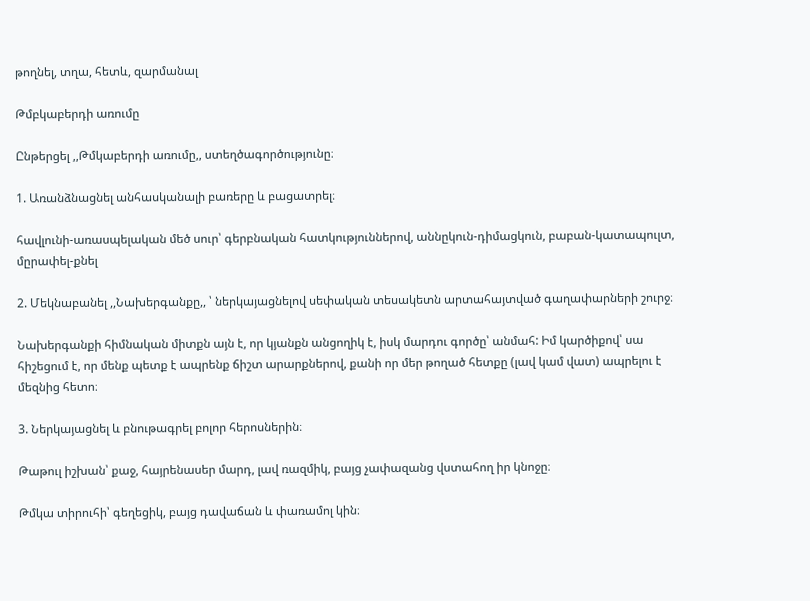թողնել, տղա, հետև, զարմանալ

Թմբկաբերդի առումը

Ընթերցել ,,Թմկաբերդի առումը,, ստեղծագործությունը։

1. Առանձնացնել անհասկանալի բառերը և բացատրել։

հավլունի-առասպելական մեծ սուր՝ գերբնական հատկություններով, աննըկուն-դիմացկուն, բաբան-կատապուլտ, մըրափել-քնել

2. Մեկնաբանել ,,Նախերգանքը,, ՝ ներկայացնելով սեփական տեսակետն արտահայտված գաղափարների շուրջ։

Նախերգանքի հիմնական միտքն այն է, որ կյանքն անցողիկ է, իսկ մարդու գործը՝ անմահ: Իմ կարծիքով՝ սա հիշեցում է, որ մենք պետք է ապրենք ճիշտ արարքներով, քանի որ մեր թողած հետքը (լավ կամ վատ) ապրելու է մեզնից հետո։

3. Ներկայացնել և բնութագրել բոլոր հերոսներին։

Թաթուլ իշխան՝ քաջ, հայրենասեր մարդ, լավ ռազմիկ, բայց չափազանց վստահող իր կնոջը։

Թմկա տիրուհի՝ գեղեցիկ, բայց դավաճան և փառամոլ կին։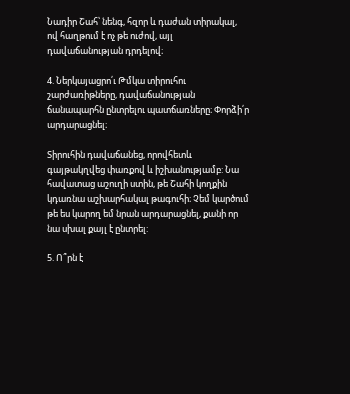Նադիր Շահ՝ նենգ, հզոր և դաժան տիրակալ, ով հաղթում է ոչ թե ուժով, այլ դավաճանության դրդելով։

4. Ներկայացրո՛ւ Թմկա տիրուհու շարժառիթները, դավաճանության ճանապարհն ընտրելու պատճառները։ Փորձի՛ր արդարացնել։

Տիրուհին դավաճանեց, որովհետև գայթակղվեց փառքով և իշխանությամբ: Նա հավատաց աշուղի ստին, թե Շահի կողքին կդառնա աշխարհակալ թագուհի։ Չեմ կարծում թե ես կարող եմ նրան արդարացնել, քանի որ նա սխալ քայլ է ընտրել:

5. Ո՞րն է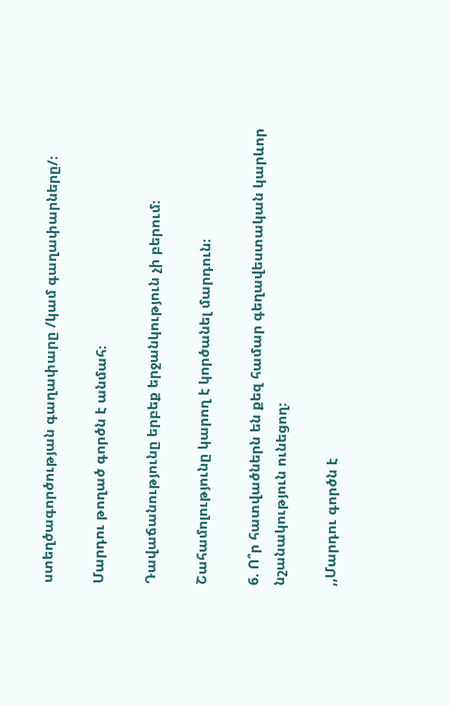ստեղծագործության գաղափարը /կամ գաղափարները/։

Մարդու թողած գործն է անմահ։

Դավաճանությունը երբեք երջանկություն չի բերում։

Շահամոլությունը կարող է կործանել մարդուն։

6. Ո՞ր հատվածներն են քեզ համար գեղավեստական կարևոր նշանակություն ունեցող։

,,Մարդու գործն է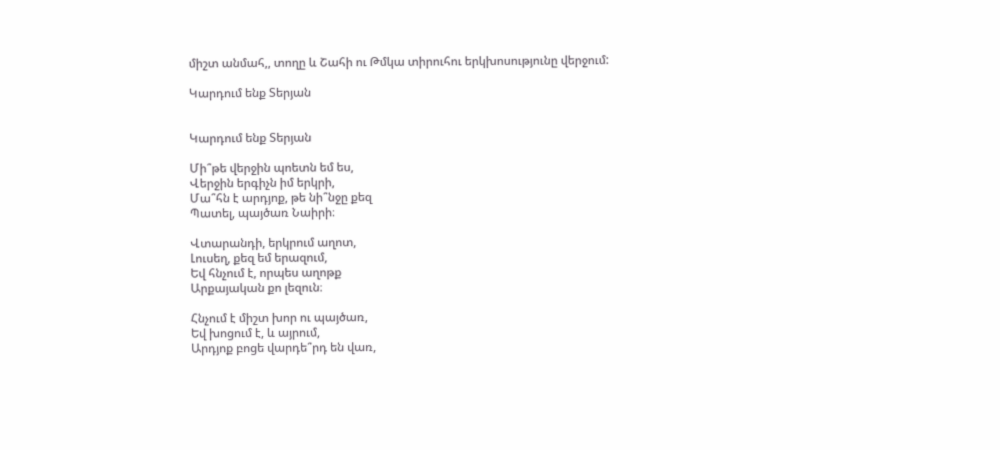միշտ անմահ,, տողը և Շահի ու Թմկա տիրուհու երկխոսությունը վերջում:

Կարդում ենք Տերյան


Կարդում ենք Տերյան

Մի՞թե վերջին պոետն եմ ես,
Վերջին երգիչն իմ երկրի,
Մա՞հն է արդյոք, թե նի՞նջը քեզ
Պատել, պայծառ Նաիրի։

Վտարանդի, երկրում աղոտ,
Լուսեղ, քեզ եմ երազում,
Եվ հնչում է, որպես աղոթք
Արքայական քո լեզուն։

Հնչում է միշտ խոր ու պայծառ,
Եվ խոցում է, և այրում,
Արդյոք բոցե վարդե՞րդ են վառ,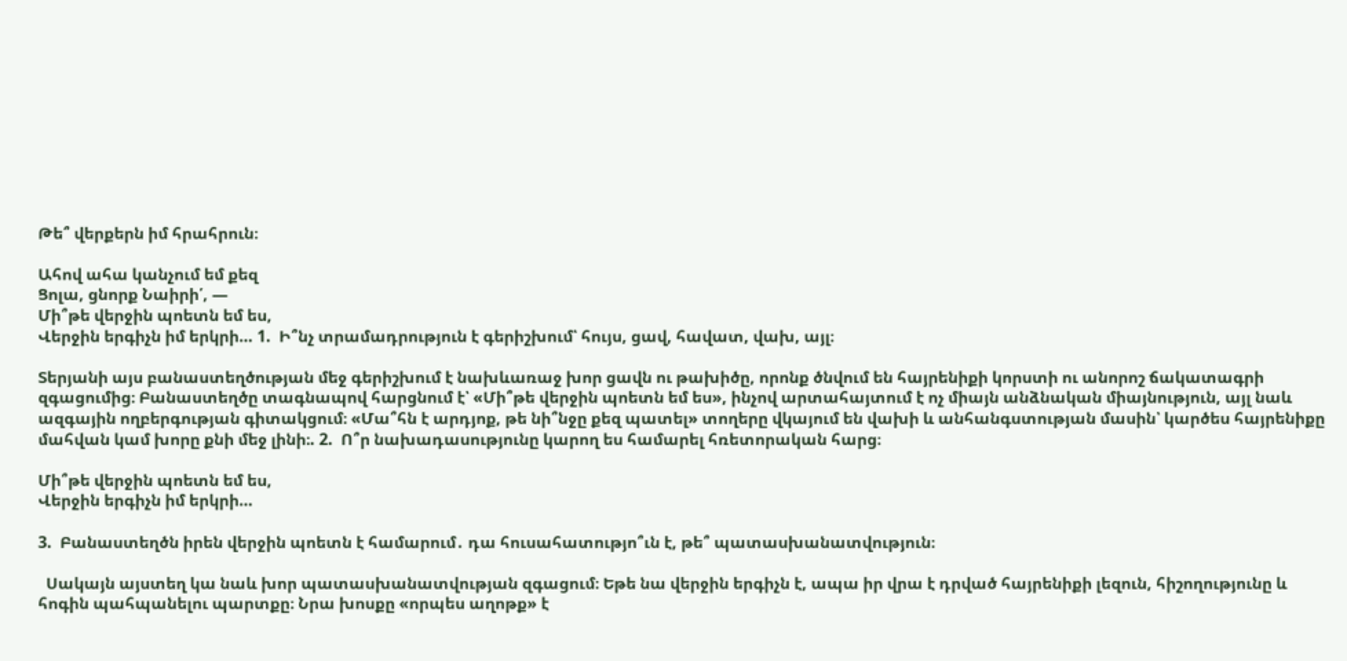Թե՞ վերքերն իմ հրահրուն։

Ահով ահա կանչում եմ քեզ
Ցոլա, ցնորք Նաիրի՛, —
Մի՞թե վերջին պոետն եմ ես,
Վերջին երգիչն իմ երկրի… 1.  Ի՞նչ տրամադրություն է գերիշխում՝ հույս, ցավ, հավատ, վախ, այլ։

Տերյանի այս բանաստեղծության մեջ գերիշխում է նախևառաջ խոր ցավն ու թախիծը, որոնք ծնվում են հայրենիքի կորստի ու անորոշ ճակատագրի զգացումից։ Բանաստեղծը տագնապով հարցնում է՝ «Մի՞թե վերջին պոետն եմ ես», ինչով արտահայտում է ոչ միայն անձնական միայնություն, այլ նաև ազգային ողբերգության գիտակցում։ «Մա՞հն է արդյոք, թե նի՞նջը քեզ պատել» տողերը վկայում են վախի և անհանգստության մասին՝ կարծես հայրենիքը մահվան կամ խորը քնի մեջ լինի։. 2.  Ո՞ր նախադասությունը կարող ես համարել հռետորական հարց։

Մի՞թե վերջին պոետն եմ ես,
Վերջին երգիչն իմ երկրի…

3.  Բանաստեղծն իրեն վերջին պոետն է համարում․ դա հուսահատությո՞ւն է, թե՞ պատասխանատվություն։

  Սակայն այստեղ կա նաև խոր պատասխանատվության զգացում։ Եթե նա վերջին երգիչն է, ապա իր վրա է դրված հայրենիքի լեզուն, հիշողությունը և հոգին պահպանելու պարտքը։ Նրա խոսքը «որպես աղոթք» է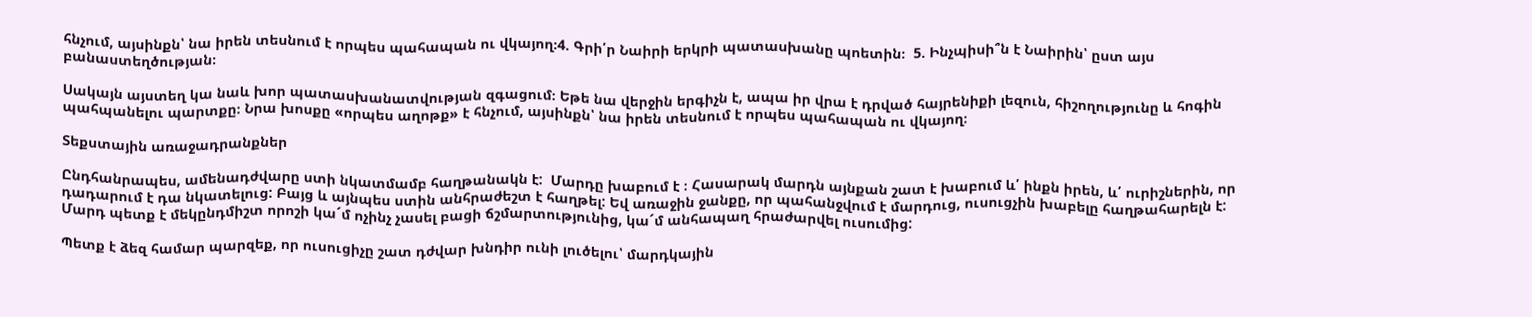հնչում, այսինքն՝ նա իրեն տեսնում է որպես պահապան ու վկայող։4. Գրի՛ր Նաիրի երկրի պատասխանը պոետին։  5. Ինչպիսի՞ն է Նաիրին՝ ըստ այս բանաստեղծության։

Սակայն այստեղ կա նաև խոր պատասխանատվության զգացում։ Եթե նա վերջին երգիչն է, ապա իր վրա է դրված հայրենիքի լեզուն, հիշողությունը և հոգին պահպանելու պարտքը։ Նրա խոսքը «որպես աղոթք» է հնչում, այսինքն՝ նա իրեն տեսնում է որպես պահապան ու վկայող։

Տեքստային առաջադրանքներ

Ընդհանրապես, ամենադժվարը ստի նկատմամբ հաղթանակն է:  Մարդը խաբում է ։ Հասարակ մարդն այնքան շատ է խաբում և՛ ինքն իրեն, և՛ ուրիշներին, որ դադարում է դա նկատելուց: Բայց և այնպես ստին անհրաժեշտ է հաղթել: Եվ առաջին ջանքը, որ պահանջվում է մարդուց, ուսուցչին խաբելը հաղթահարելն է: Մարդ պետք է մեկընդմիշտ որոշի կա´մ ոչինչ չասել բացի ճշմարտությունից, կա´մ անհապաղ հրաժարվել ուսումից:

Պետք է ձեզ համար պարզեք, որ ուսուցիչը շատ դժվար խնդիր ունի լուծելու՝ մարդկային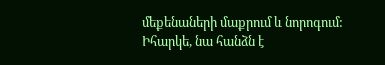մեքենաների մաքրում և նորոգում: Իհարկե, նա հանձն է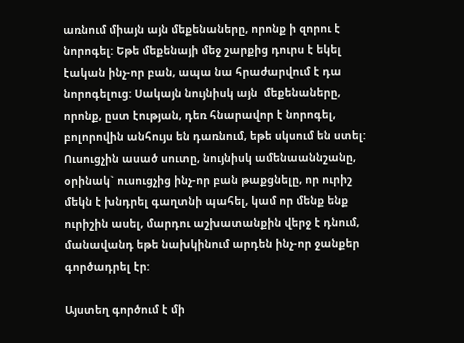առնում միայն այն մեքենաները, որոնք ի զորու է նորոգել: Եթե մեքենայի մեջ շարքից դուրս է եկել էական ինչ-որ բան, ապա նա հրաժարվում է դա նորոգելուց: Սակայն նույնիսկ այն  մեքենաները, որոնք, ըստ էության, դեռ հնարավոր է նորոգել, բոլորովին անհույս են դառնում, եթե սկսում են ստել: Ուսուցչին ասած սուտը, նույնիսկ ամենաաննշանը, օրինակ` ուսուցչից ինչ-որ բան թաքցնելը, որ ուրիշ մեկն է խնդրել գաղտնի պահել, կամ որ մենք ենք ուրիշին ասել, մարդու աշխատանքին վերջ է դնում, մանավանդ եթե նախկինում արդեն ինչ-որ ջանքեր գործադրել էր:

Այստեղ գործում է մի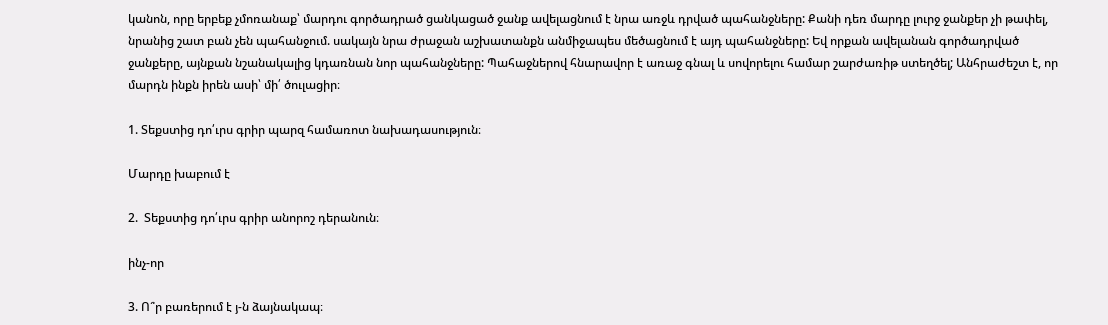կանոն, որը երբեք չմոռանաք՝ մարդու գործադրած ցանկացած ջանք ավելացնում է նրա առջև դրված պահանջները: Քանի դեռ մարդը լուրջ ջանքեր չի թափել, նրանից շատ բան չեն պահանջում. սակայն նրա ժրաջան աշխատանքն անմիջապես մեծացնում է այդ պահանջները: Եվ որքան ավելանան գործադրված ջանքերը, այնքան նշանակալից կդառնան նոր պահանջները: Պահաջներով հնարավոր է առաջ գնալ և սովորելու համար շարժառիթ ստեղծել; Անհրաժեշտ է, որ մարդն ինքն իրեն ասի՝ մի՛ ծուլացիր։

1. Տեքստից դո՛ւրս գրիր պարզ համառոտ նախադասություն։

Մարդը խաբում է

2.  Տեքստից դո՛ւրս գրիր անորոշ դերանուն։

ինչ-որ

3. Ո՞ր բառերում է յ-ն ձայնակապ։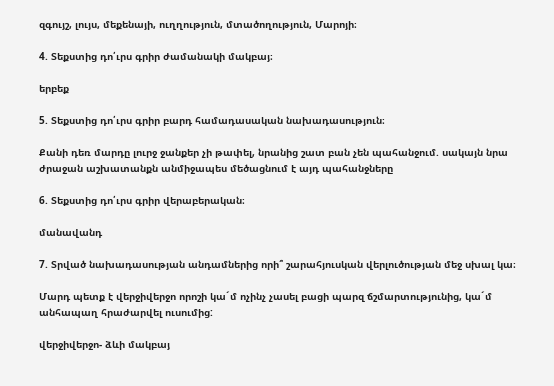զգույշ, լույս, մեքենայի, ուղղություն, մտածողություն, Մարոյի։

4. Տեքստից դո՛ւրս գրիր ժամանակի մակբայ։

երբեք

5. Տեքստից դո՛ւրս գրիր բարդ համադասական նախադասություն։

Քանի դեռ մարդը լուրջ ջանքեր չի թափել, նրանից շատ բան չեն պահանջում. սակայն նրա ժրաջան աշխատանքն անմիջապես մեծացնում է այդ պահանջները

6. Տեքստից դո՛ւրս գրիր վերաբերական։

մանավանդ

7. Տրված նախադասության անդամներից որի՞ շարահյուսկան վերլուծության մեջ սխալ կա։

Մարդ պետք է վերջիվերջո որոշի կա´մ ոչինչ չասել բացի պարզ ճշմարտությունից, կա´մ անհապաղ հրաժարվել ուսումից:

վերջիվերջո- ձևի մակբայ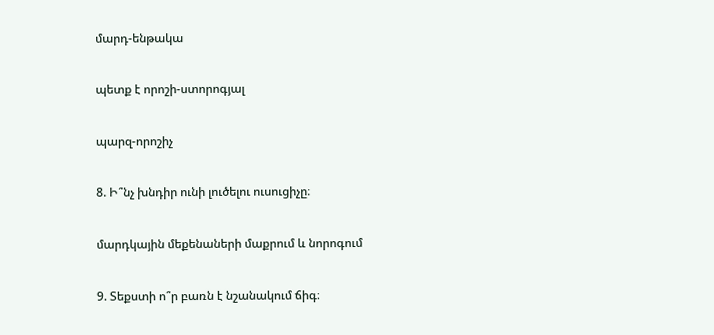մարդ-ենթակա

պետք է որոշի-ստորոգյալ

պարզ-որոշիչ

8. Ի՞նչ խնդիր ունի լուծելու ուսուցիչը։

մարդկային մեքենաների մաքրում և նորոգում

9. Տեքստի ո՞ր բառն է նշանակում ճիգ։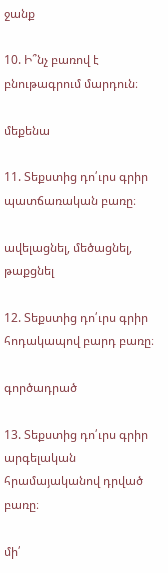ջանք

10. Ի՞նչ բառով է բնութագրում մարդուն։

մեքենա

11. Տեքստից դո՛ւրս գրիր պատճառական բառը։

ավելացնել, մեծացնել, թաքցնել

12. Տեքստից դո՛ւրս գրիր հոդակապով բարդ բառը։

գործադրած

13. Տեքստից դո՛ւրս գրիր արգելական հրամայականով դրված բառը։

մի՛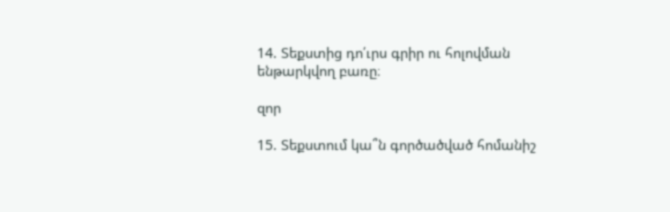14. Տեքստից դո՛ւրս գրիր ու հոլովման ենթարկվող բառը։

զոր

15. Տեքստում կա՞ն գործածված հոմանիշ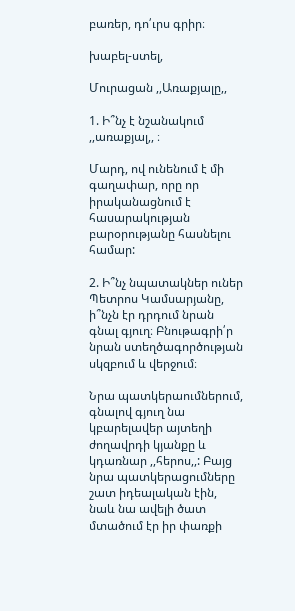բառեր, դո՛ւրս գրիր։

խաբել-ստել,

Մուրացան ,,Առաքյալը,,

1. Ի՞նչ է նշանակում ,,առաքյալ,, ։

Մարդ, ով ունենում է մի գաղափար, որը որ իրականացնում է հասարակության բարօրությանը հասնելու համար:

2. Ի՞նչ նպատակներ ուներ Պետրոս Կամսարյանը, ի՞նչն էր դրդում նրան գնալ գյուղ։ Բնութագրի՛ր նրան ստեղծագործության սկզբում և վերջում։

Նրա պատկերաումներում, գնալով գյուղ նա կբարելավեր այտեղի ժողավրդի կյանքը և կդառնար ,,հերոս,,: Բայց նրա պատկերացումները շատ իդեալական էին, նաև նա ավելի ծատ մտածում էր իր փառքի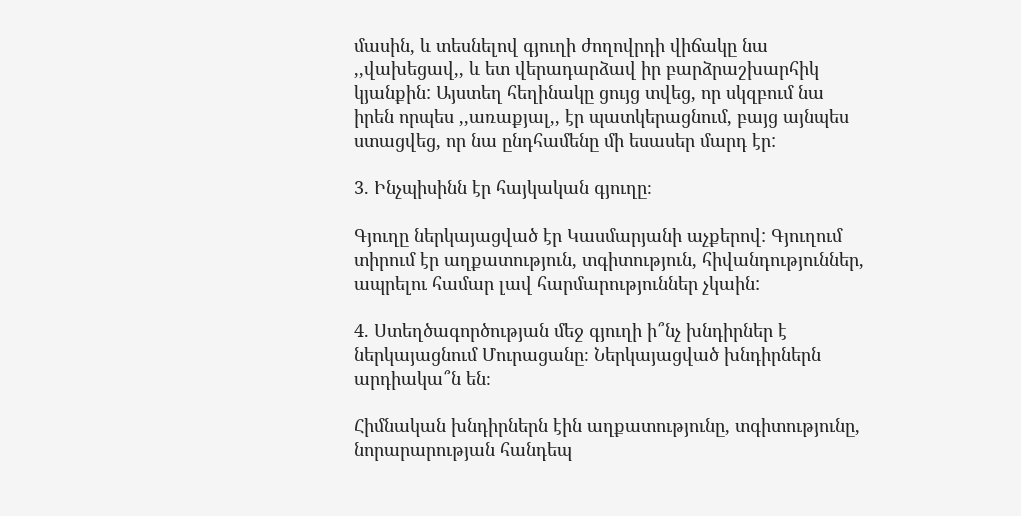մասին, և տեսնելով գյուղի ժողովրդի վիճակը նա ,,վախեցավ,, և ետ վերադարձավ իր բարձրաշխարհիկ կյանքին: Այստեղ հեղինակը ցույց տվեց, որ սկզբում նա իրեն որպես ,,առաքյալ,, էր պատկերացնում, բայց այնպես ստացվեց, որ նա ընդհամենը մի եսասեր մարդ էր:

3. Ինչպիսինն էր հայկական գյուղը։

Գյուղը ներկայացված էր Կասմարյանի աչքերով: Գյուղում տիրում էր աղքատություն, տգիտություն, հիվանդություններ, ապրելու համար լավ հարմարություններ չկաին:

4. Ստեղծագործության մեջ գյուղի ի՞նչ խնդիրներ է ներկայացնում Մուրացանը։ Ներկայացված խնդիրներն արդիակա՞ն են։

Հիմնական խնդիրներն էին աղքատությունը, տգիտությունը, նորարարության հանդեպ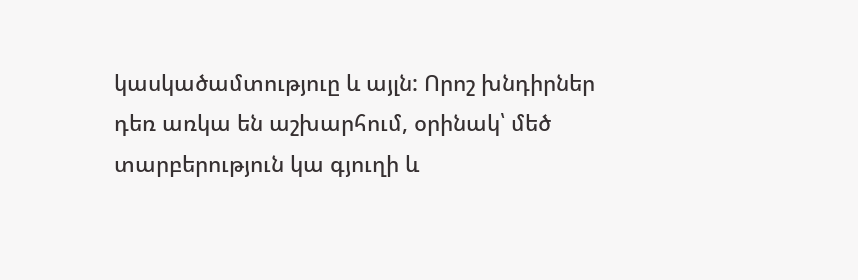կասկածամտություը և այլն: Որոշ խնդիրներ դեռ առկա են աշխարհում, օրինակ՝ մեծ տարբերություն կա գյուղի և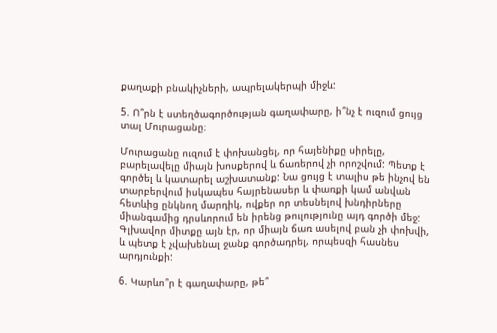քաղաքի բնակիչների, ապրելակերպի միջև:

5. Ո՞րն է ստեղծագործության գաղափարը, ի՞նչ է ուզում ցույց տալ Մուրացանը։

Մուրացանը ուզում է փոխանցել, որ հայենիքը սիրելը, բարելավելը միայն խոսքերով և ճառերով չի որոշվում: Պետք է գործել և կատարել աշխատանք: Նա ցույց է տալիս թե ինչով են տարբերվում իսկապես հայրենասեր և փառքի կամ անվան հետևից ընկնող մարդիկ, ովքեր որ տեսնելով խնդիրները միանգամից դրսևորում են իրենց թուլությունը այդ գործի մեջ: Գլխավոր միտքը այն էր, որ միայն ճառ ասելով բան չի փոխվի, և պետք է չվախենալ ջանք գործադրել, որպեսզի հասնես արդյունքի:

6. Կարևո՞ր է գաղափարը, թե՞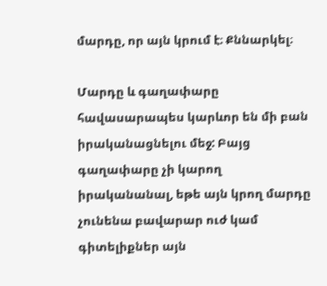մարդը, որ այն կրում է։ Քննարկել։

Մարդը և գաղափարը հավասարապես կարևոր են մի բան իրականացնելու մեջ: Բայց գաղափարը չի կարող իրականանալ, եթե այն կրող մարդը չունենա բավարար ուժ կամ գիտելիքներ այն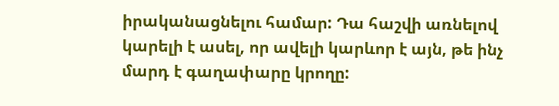իրականացնելու համար: Դա հաշվի առնելով կարելի է ասել, որ ավելի կարևոր է այն, թե ինչ մարդ է գաղափարը կրողը: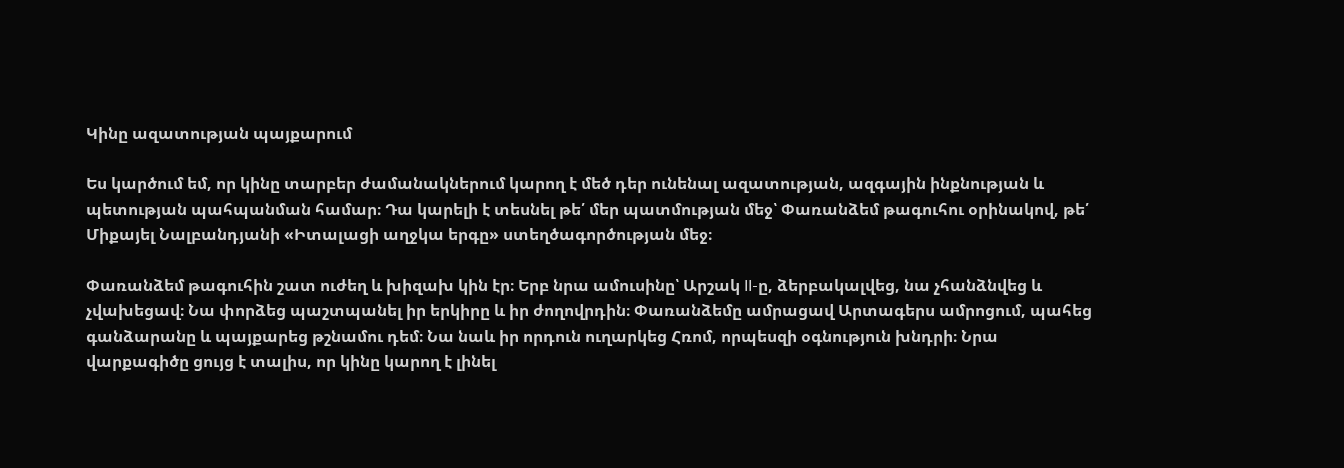Կինը ազատության պայքարում

Ես կարծում եմ, որ կինը տարբեր ժամանակներում կարող է մեծ դեր ունենալ ազատության, ազգային ինքնության և պետության պահպանման համար։ Դա կարելի է տեսնել թե՛ մեր պատմության մեջ՝ Փառանձեմ թագուհու օրինակով, թե՛ Միքայել Նալբանդյանի «Իտալացի աղջկա երգը» ստեղծագործության մեջ։

Փառանձեմ թագուհին շատ ուժեղ և խիզախ կին էր։ Երբ նրա ամուսինը՝ Արշակ II-ը, ձերբակալվեց, նա չհանձնվեց և չվախեցավ։ Նա փորձեց պաշտպանել իր երկիրը և իր ժողովրդին։ Փառանձեմը ամրացավ Արտագերս ամրոցում, պահեց գանձարանը և պայքարեց թշնամու դեմ։ Նա նաև իր որդուն ուղարկեց Հռոմ, որպեսզի օգնություն խնդրի։ Նրա վարքագիծը ցույց է տալիս, որ կինը կարող է լինել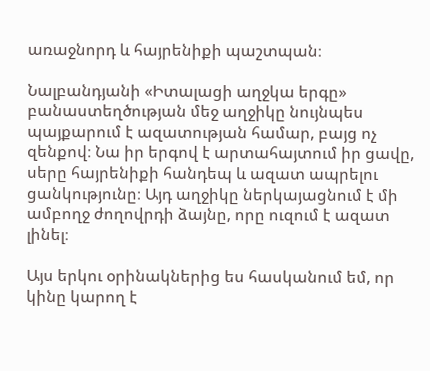առաջնորդ և հայրենիքի պաշտպան։

Նալբանդյանի «Իտալացի աղջկա երգը» բանաստեղծության մեջ աղջիկը նույնպես պայքարում է ազատության համար, բայց ոչ զենքով։ Նա իր երգով է արտահայտում իր ցավը, սերը հայրենիքի հանդեպ և ազատ ապրելու ցանկությունը։ Այդ աղջիկը ներկայացնում է մի ամբողջ ժողովրդի ձայնը, որը ուզում է ազատ լինել։

Այս երկու օրինակներից ես հասկանում եմ, որ կինը կարող է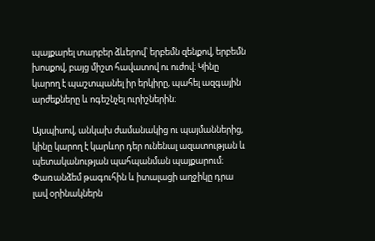պայքարել տարբեր ձևերով՝ երբեմն զենքով, երբեմն խոսքով, բայց միշտ հավատով ու ուժով։ Կինը կարող է պաշտպանել իր երկիրը, պահել ազգային արժեքները և ոգեշնչել ուրիշներին։

Այսպիսով, անկախ ժամանակից ու պայմաններից, կինը կարող է կարևոր դեր ունենալ ազատության և պետականության պահպանման պայքարում։ Փառանձեմ թագուհին և իտալացի աղջիկը դրա լավ օրինակներն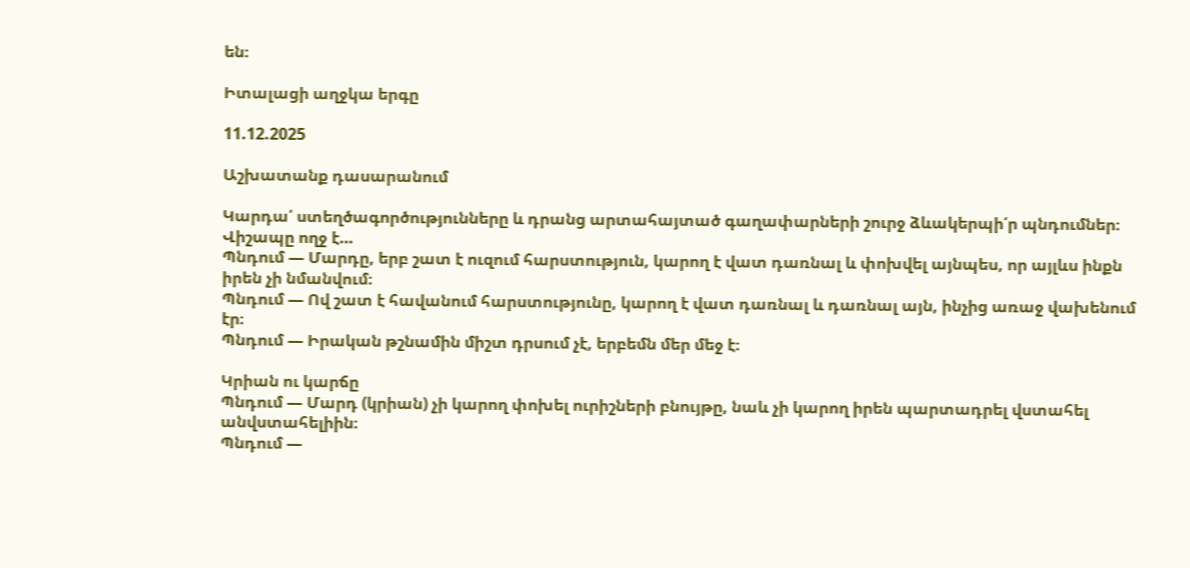են։

Իտալացի աղջկա երգը

11.12.2025

Աշխատանք դասարանում

Կարդա՛ ստեղծագործությունները և դրանց արտահայտած գաղափարների շուրջ ձևակերպի՛ր պնդումներ։
Վիշապը ողջ է…
Պնդում — Մարդը, երբ շատ է ուզում հարստություն, կարող է վատ դառնալ և փոխվել այնպես, որ այլևս ինքն իրեն չի նմանվում։
Պնդում — Ով շատ է հավանում հարստությունը, կարող է վատ դառնալ և դառնալ այն, ինչից առաջ վախենում էր։
Պնդում — Իրական թշնամին միշտ դրսում չէ, երբեմն մեր մեջ է։

Կրիան ու կարճը
Պնդում — Մարդ (կրիան) չի կարող փոխել ուրիշների բնույթը, նաև չի կարող իրեն պարտադրել վստահել անվստահելիին։
Պնդում —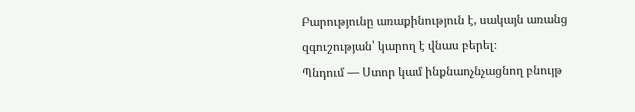Բարությունը առաքինություն է, սակայն առանց զգուշության՝ կարող է վնաս բերել։
Պնդում — Ստոր կամ ինքնաոչնչացնող բնույթ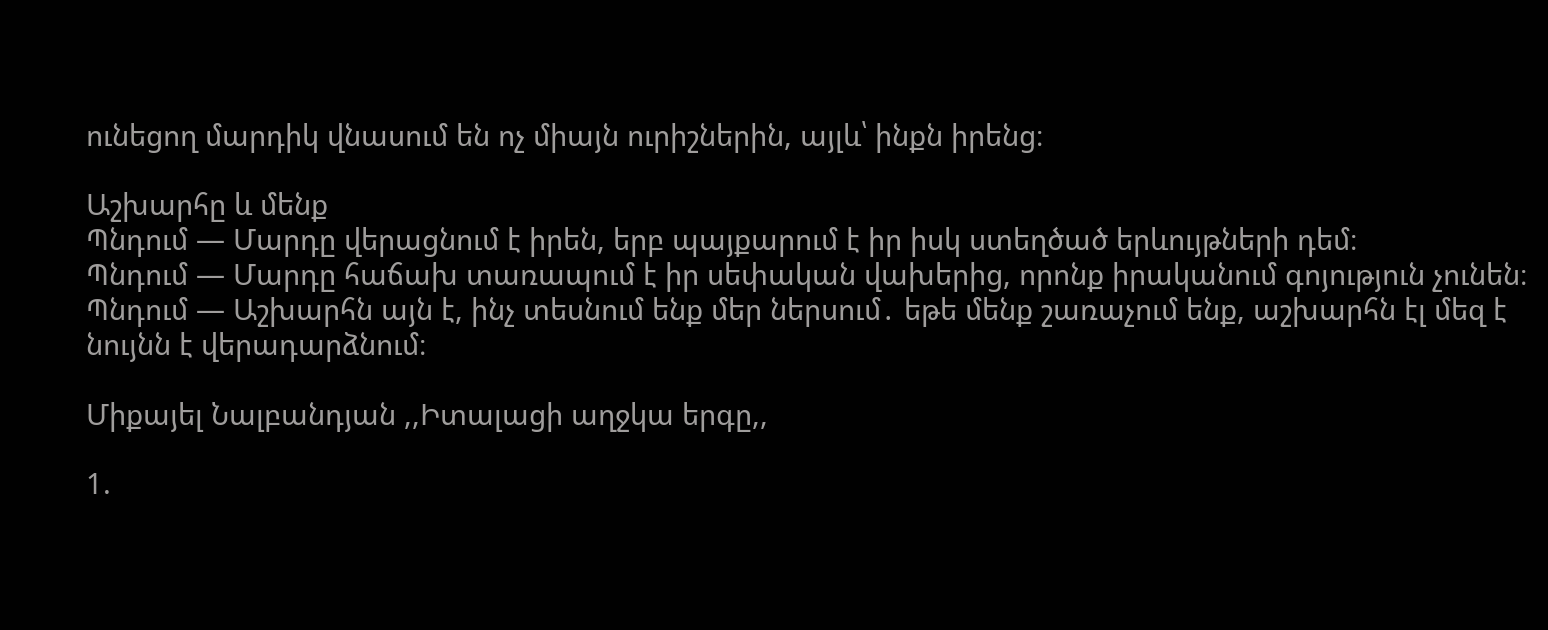ունեցող մարդիկ վնասում են ոչ միայն ուրիշներին, այլև՝ ինքն իրենց։

Աշխարհը և մենք
Պնդում — Մարդը վերացնում է իրեն, երբ պայքարում է իր իսկ ստեղծած երևույթների դեմ։
Պնդում — Մարդը հաճախ տառապում է իր սեփական վախերից, որոնք իրականում գոյություն չունեն։
Պնդում — Աշխարհն այն է, ինչ տեսնում ենք մեր ներսում․ եթե մենք շառաչում ենք, աշխարհն էլ մեզ է նույնն է վերադարձնում։

Միքայել Նալբանդյան ,,Իտալացի աղջկա երգը,,

1.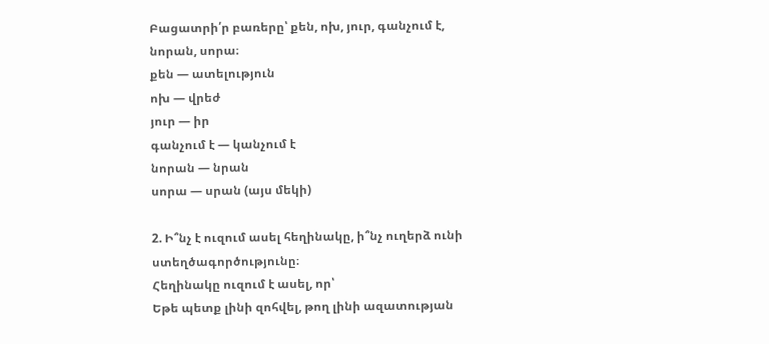Բացատրի՛ր բառերը՝ քեն, ոխ, յուր, գանչում է, նորան, սորա։
քեն — ատելություն
ոխ — վրեժ
յուր — իր
գանչում է — կանչում է
նորան — նրան
սորա — սրան (այս մեկի)

2. Ի՞նչ է ուզում ասել հեղինակը, ի՞նչ ուղերձ ունի ստեղծագործությունը։
Հեղինակը ուզում է ասել, որ՝
Եթե պետք լինի զոհվել, թող լինի ազատության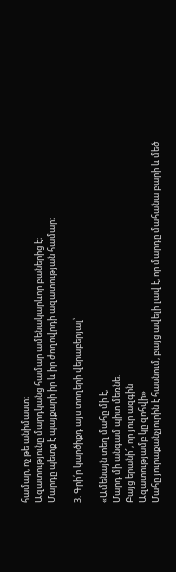համար, ոչ թե անիմաստ։
Ազատությունը մարդկանց համար ամենակարևոր բաներից է։
Մարդը պետք է պայքարի իր և իր ժողովրդի ազատության համար։

3. Գրի՛ր կարծիքդ այս տողերի վերաբերյալ՝

«Ամենայն տեղ մահը մի է,
Մարդ մի անգամ պիտ մեռնե.
Բայց երանի՜, որ յուր ազգին
Ազատությամբ կը զոհվի»
Մահը յուրաքանչյուրին է հասնում, բայց ավելի լավ է, որ մարդը մահանա բարի և մեծ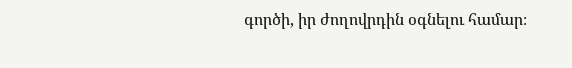գործի, իր ժողովրդին օգնելու համար։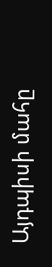Այդպիսի մահը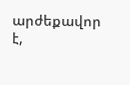արժեքավոր է,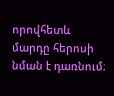որովհետև մարդը հերոսի նման է դառնում։